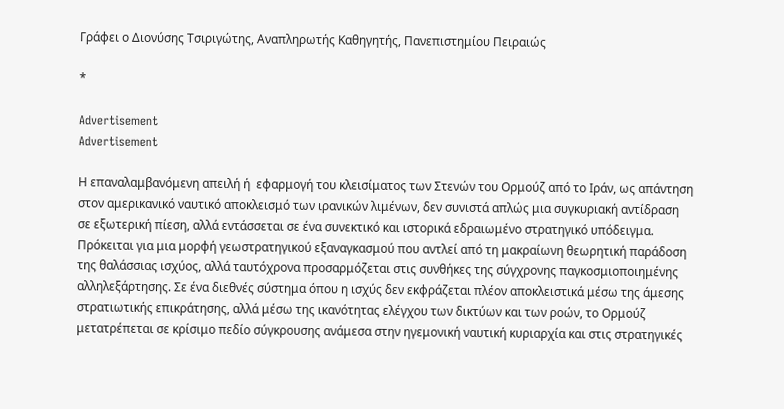Γράφει ο Διονύσης Τσιριγώτης, Αναπληρωτής Καθηγητής, Πανεπιστημίου Πειραιώς

*

Advertisement
Advertisement

Η επαναλαμβανόμενη απειλή ή  εφαρμογή του κλεισίματος των Στενών του Ορμούζ από το Ιράν, ως απάντηση στον αμερικανικό ναυτικό αποκλεισμό των ιρανικών λιμένων, δεν συνιστά απλώς μια συγκυριακή αντίδραση σε εξωτερική πίεση, αλλά εντάσσεται σε ένα συνεκτικό και ιστορικά εδραιωμένο στρατηγικό υπόδειγμα. Πρόκειται για μια μορφή γεωστρατηγικού εξαναγκασμού που αντλεί από τη μακραίωνη θεωρητική παράδοση της θαλάσσιας ισχύος, αλλά ταυτόχρονα προσαρμόζεται στις συνθήκες της σύγχρονης παγκοσμιοποιημένης αλληλεξάρτησης. Σε ένα διεθνές σύστημα όπου η ισχύς δεν εκφράζεται πλέον αποκλειστικά μέσω της άμεσης στρατιωτικής επικράτησης, αλλά μέσω της ικανότητας ελέγχου των δικτύων και των ροών, το Ορμούζ μετατρέπεται σε κρίσιμο πεδίο σύγκρουσης ανάμεσα στην ηγεμονική ναυτική κυριαρχία και στις στρατηγικές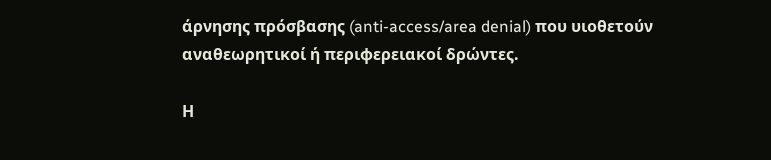άρνησης πρόσβασης (anti-access/area denial) που υιοθετούν αναθεωρητικοί ή περιφερειακοί δρώντες.

Η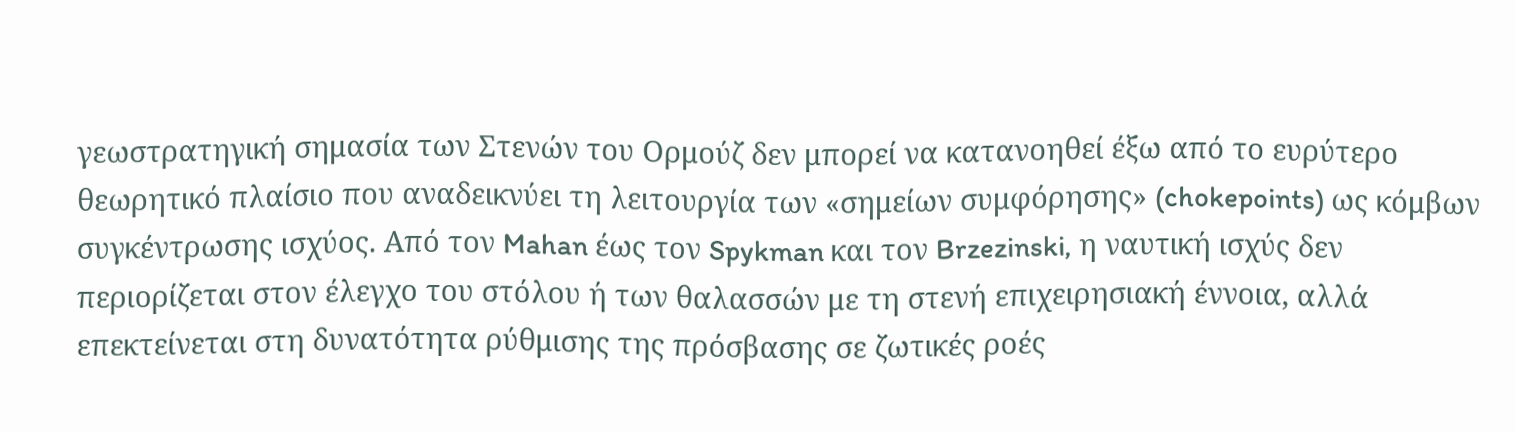γεωστρατηγική σημασία των Στενών του Ορμούζ δεν μπορεί να κατανοηθεί έξω από το ευρύτερο θεωρητικό πλαίσιο που αναδεικνύει τη λειτουργία των «σημείων συμφόρησης» (chokepoints) ως κόμβων συγκέντρωσης ισχύος. Από τον Mahan έως τον Spykman και τον Brzezinski, η ναυτική ισχύς δεν περιορίζεται στον έλεγχο του στόλου ή των θαλασσών με τη στενή επιχειρησιακή έννοια, αλλά επεκτείνεται στη δυνατότητα ρύθμισης της πρόσβασης σε ζωτικές ροές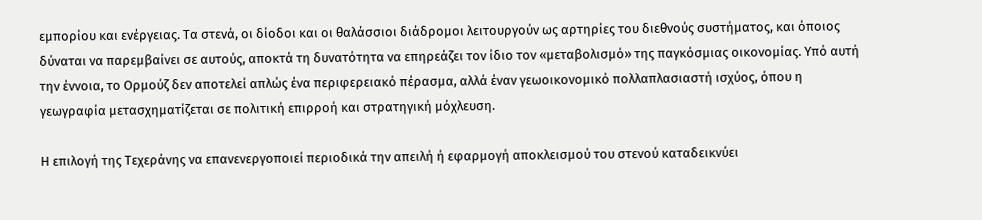εμπορίου και ενέργειας. Τα στενά, οι δίοδοι και οι θαλάσσιοι διάδρομοι λειτουργούν ως αρτηρίες του διεθνούς συστήματος, και όποιος δύναται να παρεμβαίνει σε αυτούς, αποκτά τη δυνατότητα να επηρεάζει τον ίδιο τον «μεταβολισμό» της παγκόσμιας οικονομίας. Υπό αυτή την έννοια, το Ορμούζ δεν αποτελεί απλώς ένα περιφερειακό πέρασμα, αλλά έναν γεωοικονομικό πολλαπλασιαστή ισχύος, όπου η γεωγραφία μετασχηματίζεται σε πολιτική επιρροή και στρατηγική μόχλευση.

Η επιλογή της Τεχεράνης να επανενεργοποιεί περιοδικά την απειλή ή εφαρμογή αποκλεισμού του στενού καταδεικνύει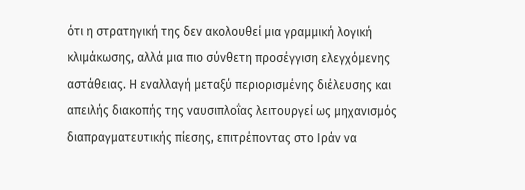ότι η στρατηγική της δεν ακολουθεί μια γραμμική λογική κλιμάκωσης, αλλά μια πιο σύνθετη προσέγγιση ελεγχόμενης αστάθειας. Η εναλλαγή μεταξύ περιορισμένης διέλευσης και απειλής διακοπής της ναυσιπλοΐας λειτουργεί ως μηχανισμός διαπραγματευτικής πίεσης, επιτρέποντας στο Ιράν να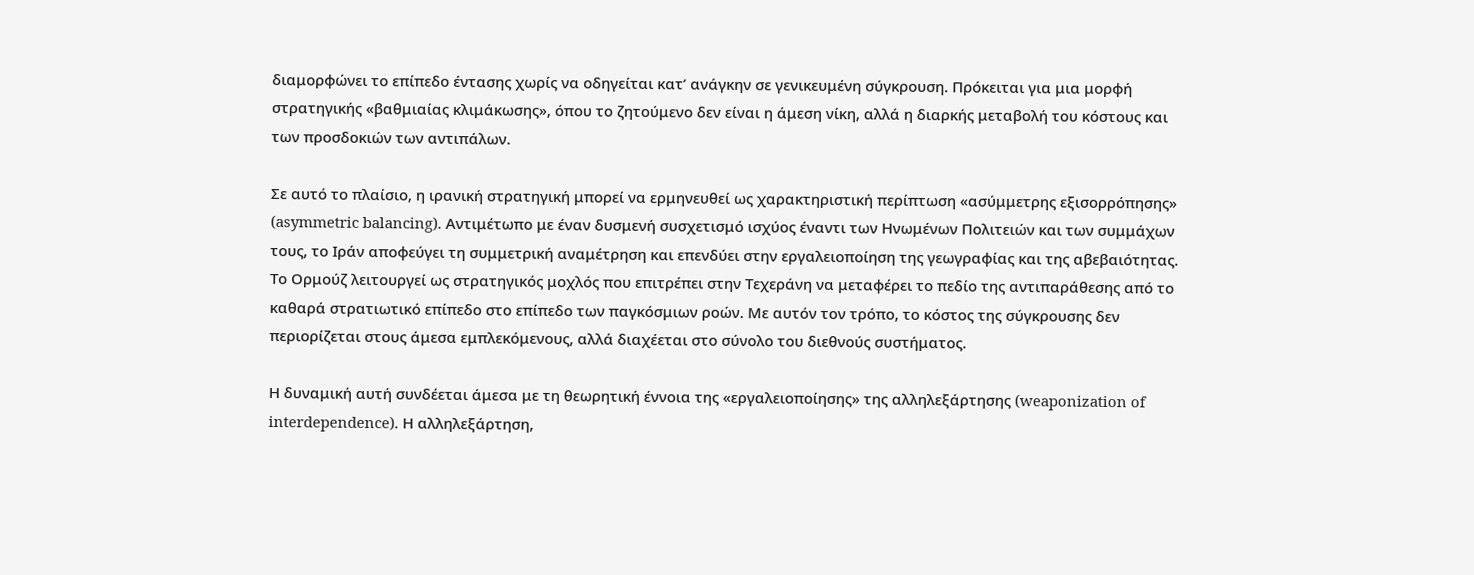διαμορφώνει το επίπεδο έντασης χωρίς να οδηγείται κατ’ ανάγκην σε γενικευμένη σύγκρουση. Πρόκειται για μια μορφή στρατηγικής «βαθμιαίας κλιμάκωσης», όπου το ζητούμενο δεν είναι η άμεση νίκη, αλλά η διαρκής μεταβολή του κόστους και των προσδοκιών των αντιπάλων.

Σε αυτό το πλαίσιο, η ιρανική στρατηγική μπορεί να ερμηνευθεί ως χαρακτηριστική περίπτωση «ασύμμετρης εξισορρόπησης» (asymmetric balancing). Αντιμέτωπο με έναν δυσμενή συσχετισμό ισχύος έναντι των Ηνωμένων Πολιτειών και των συμμάχων τους, το Ιράν αποφεύγει τη συμμετρική αναμέτρηση και επενδύει στην εργαλειοποίηση της γεωγραφίας και της αβεβαιότητας. Το Ορμούζ λειτουργεί ως στρατηγικός μοχλός που επιτρέπει στην Τεχεράνη να μεταφέρει το πεδίο της αντιπαράθεσης από το καθαρά στρατιωτικό επίπεδο στο επίπεδο των παγκόσμιων ροών. Με αυτόν τον τρόπο, το κόστος της σύγκρουσης δεν περιορίζεται στους άμεσα εμπλεκόμενους, αλλά διαχέεται στο σύνολο του διεθνούς συστήματος.

Η δυναμική αυτή συνδέεται άμεσα με τη θεωρητική έννοια της «εργαλειοποίησης» της αλληλεξάρτησης (weaponization of interdependence). Η αλληλεξάρτηση,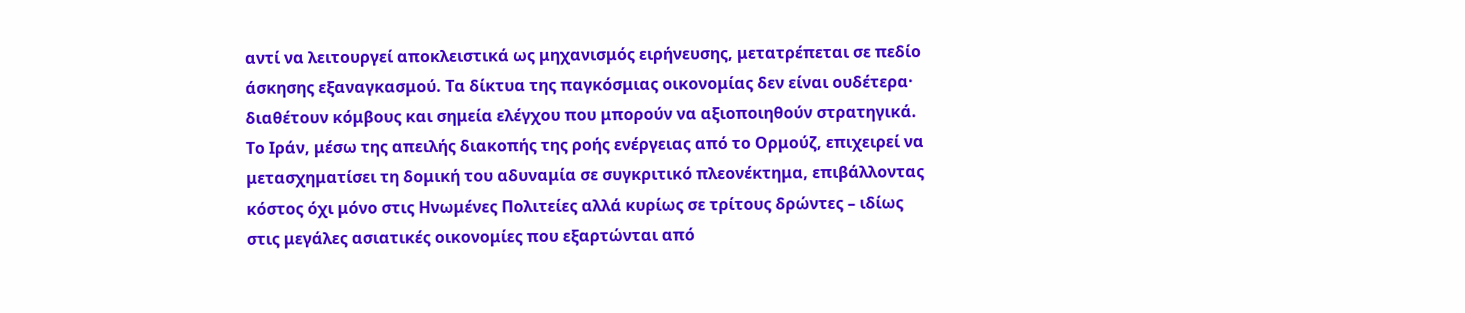αντί να λειτουργεί αποκλειστικά ως μηχανισμός ειρήνευσης, μετατρέπεται σε πεδίο άσκησης εξαναγκασμού. Τα δίκτυα της παγκόσμιας οικονομίας δεν είναι ουδέτερα· διαθέτουν κόμβους και σημεία ελέγχου που μπορούν να αξιοποιηθούν στρατηγικά. Το Ιράν, μέσω της απειλής διακοπής της ροής ενέργειας από το Ορμούζ, επιχειρεί να μετασχηματίσει τη δομική του αδυναμία σε συγκριτικό πλεονέκτημα, επιβάλλοντας κόστος όχι μόνο στις Ηνωμένες Πολιτείες αλλά κυρίως σε τρίτους δρώντες – ιδίως στις μεγάλες ασιατικές οικονομίες που εξαρτώνται από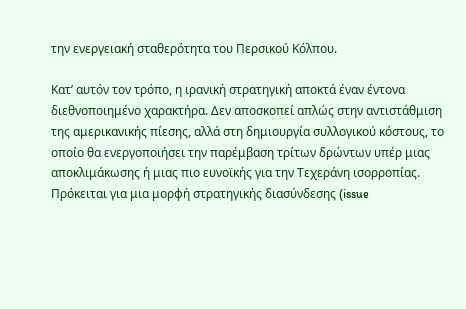την ενεργειακή σταθερότητα του Περσικού Κόλπου.

Κατ’ αυτόν τον τρόπο, η ιρανική στρατηγική αποκτά έναν έντονα διεθνοποιημένο χαρακτήρα. Δεν αποσκοπεί απλώς στην αντιστάθμιση της αμερικανικής πίεσης, αλλά στη δημιουργία συλλογικού κόστους, το οποίο θα ενεργοποιήσει την παρέμβαση τρίτων δρώντων υπέρ μιας αποκλιμάκωσης ή μιας πιο ευνοϊκής για την Τεχεράνη ισορροπίας. Πρόκειται για μια μορφή στρατηγικής διασύνδεσης (issue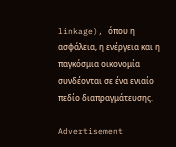linkage), όπου η ασφάλεια, η ενέργεια και η παγκόσμια οικονομία συνδέονται σε ένα ενιαίο πεδίο διαπραγμάτευσης.

Advertisement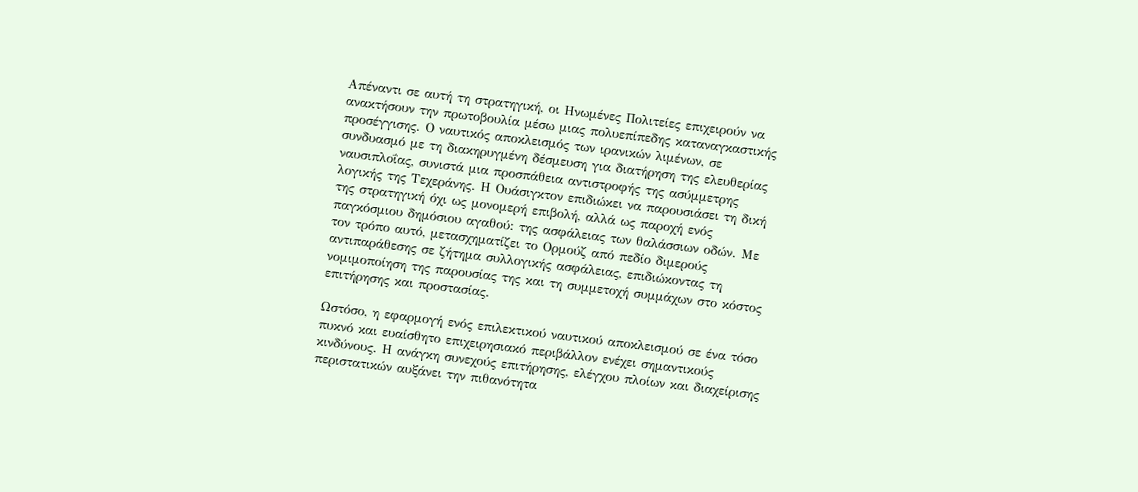Απέναντι σε αυτή τη στρατηγική, οι Ηνωμένες Πολιτείες επιχειρούν να ανακτήσουν την πρωτοβουλία μέσω μιας πολυεπίπεδης καταναγκαστικής προσέγγισης. Ο ναυτικός αποκλεισμός των ιρανικών λιμένων, σε συνδυασμό με τη διακηρυγμένη δέσμευση για διατήρηση της ελευθερίας ναυσιπλοΐας, συνιστά μια προσπάθεια αντιστροφής της ασύμμετρης λογικής της Τεχεράνης. Η Ουάσιγκτον επιδιώκει να παρουσιάσει τη δική της στρατηγική όχι ως μονομερή επιβολή, αλλά ως παροχή ενός παγκόσμιου δημόσιου αγαθού: της ασφάλειας των θαλάσσιων οδών. Με τον τρόπο αυτό, μετασχηματίζει το Ορμούζ από πεδίο διμερούς αντιπαράθεσης σε ζήτημα συλλογικής ασφάλειας, επιδιώκοντας τη νομιμοποίηση της παρουσίας της και τη συμμετοχή συμμάχων στο κόστος επιτήρησης και προστασίας.

Ωστόσο, η εφαρμογή ενός επιλεκτικού ναυτικού αποκλεισμού σε ένα τόσο πυκνό και ευαίσθητο επιχειρησιακό περιβάλλον ενέχει σημαντικούς κινδύνους. Η ανάγκη συνεχούς επιτήρησης, ελέγχου πλοίων και διαχείρισης περιστατικών αυξάνει την πιθανότητα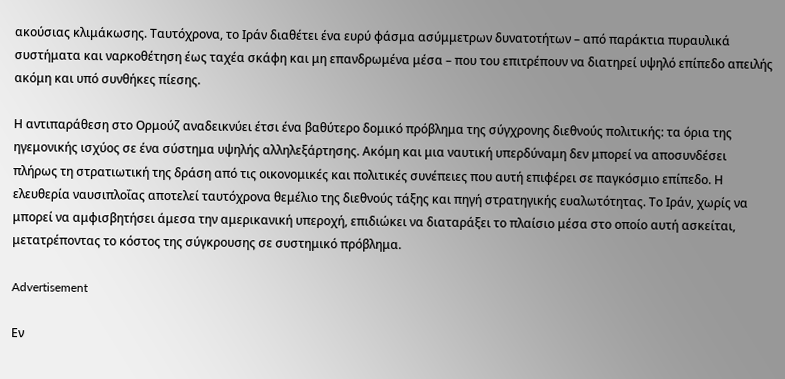ακούσιας κλιμάκωσης. Ταυτόχρονα, το Ιράν διαθέτει ένα ευρύ φάσμα ασύμμετρων δυνατοτήτων – από παράκτια πυραυλικά συστήματα και ναρκοθέτηση έως ταχέα σκάφη και μη επανδρωμένα μέσα – που του επιτρέπουν να διατηρεί υψηλό επίπεδο απειλής ακόμη και υπό συνθήκες πίεσης.

Η αντιπαράθεση στο Ορμούζ αναδεικνύει έτσι ένα βαθύτερο δομικό πρόβλημα της σύγχρονης διεθνούς πολιτικής: τα όρια της ηγεμονικής ισχύος σε ένα σύστημα υψηλής αλληλεξάρτησης. Ακόμη και μια ναυτική υπερδύναμη δεν μπορεί να αποσυνδέσει πλήρως τη στρατιωτική της δράση από τις οικονομικές και πολιτικές συνέπειες που αυτή επιφέρει σε παγκόσμιο επίπεδο. Η ελευθερία ναυσιπλοΐας αποτελεί ταυτόχρονα θεμέλιο της διεθνούς τάξης και πηγή στρατηγικής ευαλωτότητας. Το Ιράν, χωρίς να μπορεί να αμφισβητήσει άμεσα την αμερικανική υπεροχή, επιδιώκει να διαταράξει το πλαίσιο μέσα στο οποίο αυτή ασκείται, μετατρέποντας το κόστος της σύγκρουσης σε συστημικό πρόβλημα.

Advertisement

Εν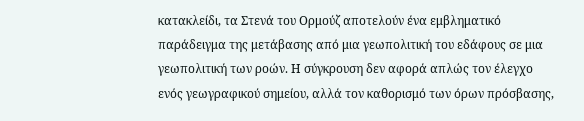κατακλείδι, τα Στενά του Ορμούζ αποτελούν ένα εμβληματικό παράδειγμα της μετάβασης από μια γεωπολιτική του εδάφους σε μια γεωπολιτική των ροών. Η σύγκρουση δεν αφορά απλώς τον έλεγχο ενός γεωγραφικού σημείου, αλλά τον καθορισμό των όρων πρόσβασης,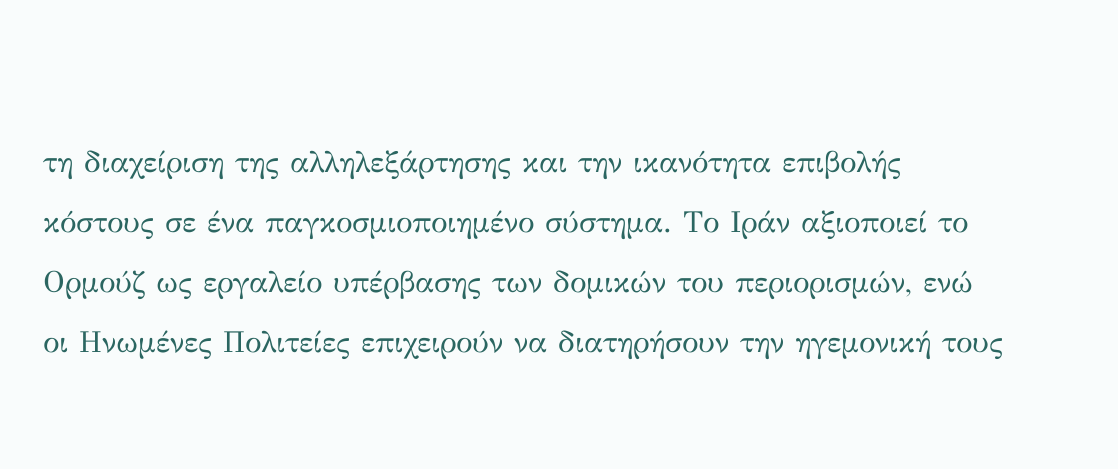τη διαχείριση της αλληλεξάρτησης και την ικανότητα επιβολής κόστους σε ένα παγκοσμιοποιημένο σύστημα. Το Ιράν αξιοποιεί το Ορμούζ ως εργαλείο υπέρβασης των δομικών του περιορισμών, ενώ οι Ηνωμένες Πολιτείες επιχειρούν να διατηρήσουν την ηγεμονική τους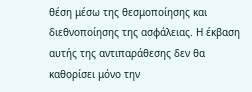θέση μέσω της θεσμοποίησης και διεθνοποίησης της ασφάλειας. Η έκβαση αυτής της αντιπαράθεσης δεν θα καθορίσει μόνο την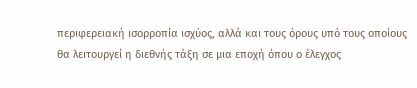περιφερειακή ισορροπία ισχύος, αλλά και τους όρους υπό τους οποίους θα λειτουργεί η διεθνής τάξη σε μια εποχή όπου ο έλεγχος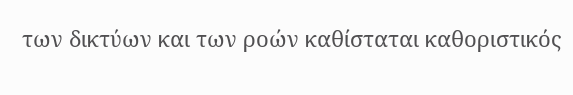των δικτύων και των ροών καθίσταται καθοριστικός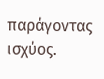παράγοντας ισχύος.